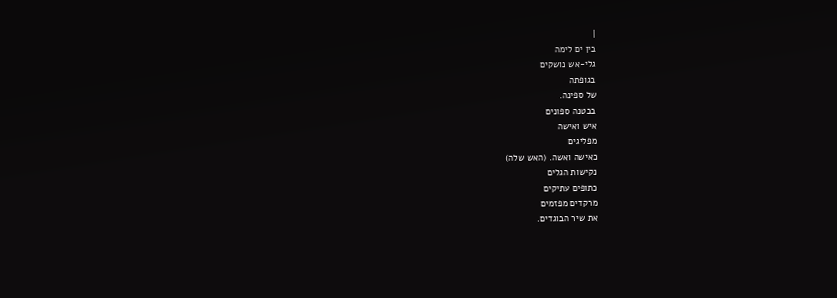|
בין ים לימה
גלי-אש נושקים
בגופתה
של ספינה.
בבטנה ספונים
איש ואישה
מפליגים
כאישה ואשה. (האש שלה)
נקישות הגלים
כתופים עתיקים
מרקדים מפזמים
את שיר הבוגדים.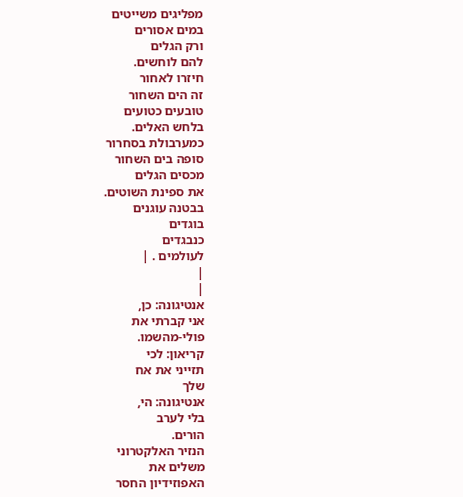מפליגים משייטים
במים אסורים
ורק הגלים
להם לוחשים.
חיזרו לאחור
זה הים השחור
טובעים כטועים
בלחש האלים.
כמערבולת בסחרור
סופה בים השחור
מכסים הגלים
את ספינת השוטים.
בבטנה עוגנים
בוגדים
כנבגדים
לעולמים . |
|
|
אנטיגונה: כן,
אני קברתי את
פולי-מהשמו.
קריאון: לכי
תזייני את אח
שלך
אנטיגונה: הי,
בלי לערב
הורים.
הנזיר האלקטרוני
משלים את
האפוזידיון החסר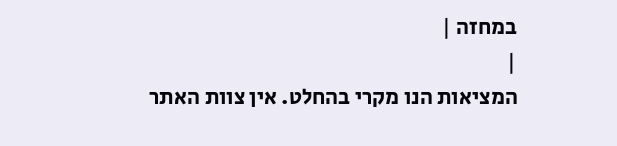במחזה |
|
המציאות הנו מקרי בהחלט. אין צוות האתר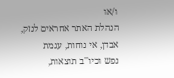ו/או
הנהלת האתר אחראים לנזק, אבדן, אי נוחות, עגמת
נפש וכיו''ב תוצאות,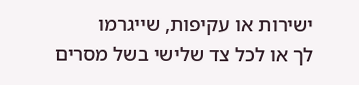ישירות או עקיפות, שייגרמו
לך או לכל צד שלישי בשל מסרים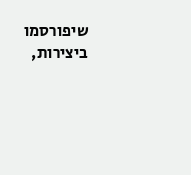שיפורסמו
ביצירות,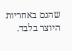שהנם באחריות היוצר בלבד.